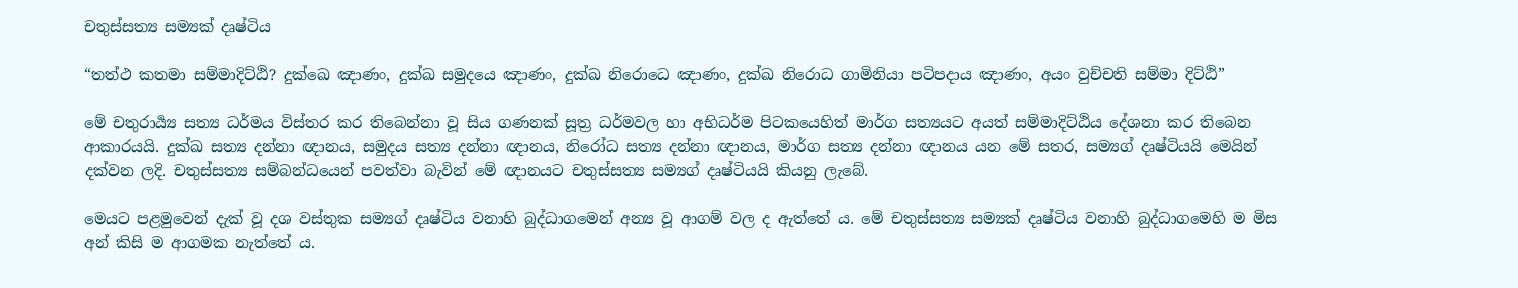චතුස්සත්‍ය සම්‍යක් දෘෂ්ටිය

“තත්ථ කතමා සම්මාදිට්ඨි? දුක්ඛෙ ඤාණං, දුක්ඛ සමුදයෙ ඤාණං, දුක්ඛ නිරොධෙ ඤාණං, දුක්ඛ නිරොධ ගාමිනියා පටිපදාය ඤාණං, අයං වුච්චති සම්මා දිට්ඨි”

මේ චතුරාර්‍ය්‍ය සත්‍ය ධර්මය විස්තර කර තිබෙන්නා වූ සිය ගණනක් සූත්‍ර‍ ධර්මවල හා අභිධර්ම පිටකයෙහිත් මාර්ග සත්‍යයට අයත් සම්මාදිට්ඨිය දේශනා කර තිබෙන ආකාරයයි. දුක්ඛ සත්‍ය දන්නා ඥානය, සමුදය සත්‍ය දන්නා ඥානය, නිරෝධ සත්‍ය දන්නා ඥානය, මාර්ග සත්‍ය දන්නා ඥානය යන මේ සතර, සම්‍යග් දෘෂ්ටියයි මෙයින් දක්වන ලදි. චතුස්සත්‍ය සම්බන්ධයෙන් පවත්වා බැවින් මේ ඥානයට චතුස්සත්‍ය සම්‍යග් දෘෂ්ටියයි කියනු ලැබේ.

මෙයට පළමුවෙන් දැක් වූ දශ වස්තුක සම්‍යග් දෘෂ්ටිය වනාහි බුද්ධාගමෙන් අන්‍ය වූ ආගම් වල ද ඇත්තේ ය. මේ චතුස්සත්‍ය සම්‍යක් දෘෂ්ටිය වනාහි බුද්ධාගමෙහි ම මිස අන් කිසි ම ආගමක නැත්තේ ය.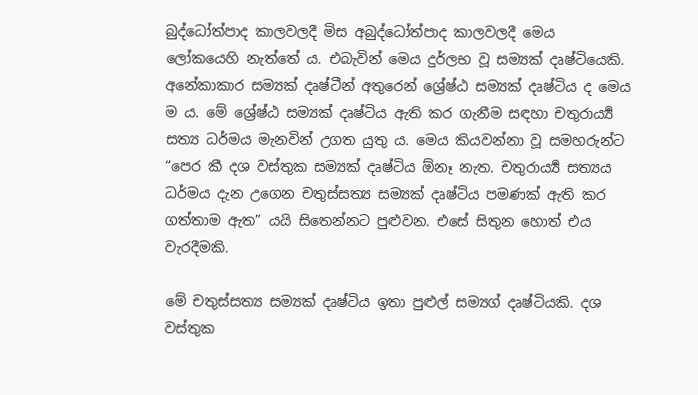බුද්ධෝත්පාද කාලවලදී මිස අබුද්ධෝත්පාද කාලවලදී මෙය ලෝකයෙහි නැත්තේ ය. එබැවින් මෙය දුර්ලභ වූ සම්‍යක් දෘෂ්ටියෙකි. අනේකාකාර සම්‍යක් දෘෂ්ටීන් අතුරෙන් ශ්‍රේෂ්ඨ සම්‍යක් දෘෂ්ටිය ද මෙය ම ය. මේ ශ්‍රේෂ්ඨ සම්‍යක් දෘෂ්ටිය ඇති කර ගැනීම සඳහා චතුරාර්‍ය්‍ය සත්‍ය ධර්මය මැනවින් උගත යුතු ය. මෙය කියවන්නා වූ සමහරුන්ට “පෙර කී දශ වස්තුක සම්‍යක් දෘෂ්ටිය ඕනෑ නැත. චතුරාර්‍ය්‍ය සත්‍යය ධර්මය දැන උගෙන චතුස්සත්‍ය සම්‍යක් දෘෂ්ටිය පමණක් ඇති කර ගත්තාම ඇත” යයි සිතෙන්නට පුළුවන. එසේ සිතුන හොත් එය වැරදීමකි.

මේ චතුස්සත්‍ය සම්‍යක් දෘෂ්ටිය ඉතා පුළුල් සම්‍යග් දෘෂ්ටියකි. දශ වස්තුක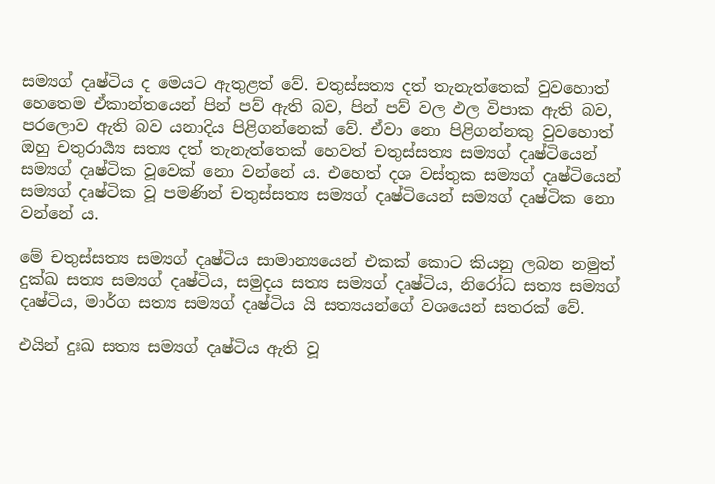සම්‍යග් දෘෂ්ටිය ද මෙයට ඇතුළත් වේ. චතුස්සත්‍ය දත් තැනැත්තෙක් වුවහොත් හෙතෙම ඒකාන්තයෙන් පින් පව් ඇති බව, පින් පව් වල ඵල විපාක ඇති බව, පරලොව ඇති බව යනාදිය පිළිගන්නෙක් වේ. ඒවා නො පිළිගන්නකු වුවහොත් ඔහු චතුරාර්‍ය්‍ය සත්‍ය දත් තැනැත්තෙක් හෙවත් චතුස්සත්‍ය සම්‍යග් දෘෂ්ටියෙන් සම්‍යග් දෘෂ්ටික වූවෙක් නො වන්නේ ය. එහෙත් දශ වස්තුක සම්‍යග් දෘෂ්ටියෙන් සම්‍යග් දෘෂ්ටික වූ පමණින් චතුස්සත්‍ය සම්‍යග් දෘෂ්ටියෙන් සම්‍යග් දෘෂ්ටික නො වන්නේ ය.

මේ චතුස්සත්‍ය සම්‍යග් දෘෂ්ටිය සාමාන්‍යයෙන් එකක් කොට කියනු ලබන නමුත් දුක්ඛ සත්‍ය සම්‍යග් දෘෂ්ටිය, සමුදය සත්‍ය සම්‍යග් දෘෂ්ටිය, නිරෝධ සත්‍ය සම්‍යග් දෘෂ්ටිය, මාර්ග සත්‍ය සම්‍යග් දෘෂ්ටිය යි සත්‍යයන්ගේ වශයෙන් සතරක් වේ.

එයින් දුඃඛ සත්‍ය සම්‍යග් දෘෂ්ටිය ඇති වූ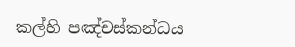කල්හි පඤ්චස්කන්ධය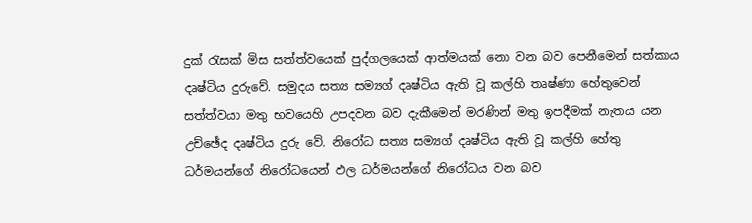දුක් රැසක් මිස සත්ත්වයෙක් පුද්ගලයෙක් ආත්මයක් නො වන බව පෙනීමෙන් සත්කාය දෘෂ්ටිය දුරුවේ. සමුදය සත්‍ය සම්‍යග් දෘෂ්ටිය ඇති වූ කල්හි තෘෂ්ණා හේතුවෙන් සත්ත්වයා මතු භවයෙහි උපදවන බව දැකීමෙන් මරණින් මතු ඉපදීමක් නැතය යන උච්ඡේද දෘෂ්ටිය දුරු වේ. නිරෝධ සත්‍ය සම්‍යග් දෘෂ්ටිය ඇති වූ කල්හි හේතු ධර්මයන්ගේ නිරෝධයෙන් ඵල ධර්මයන්ගේ නිරෝධය වන බව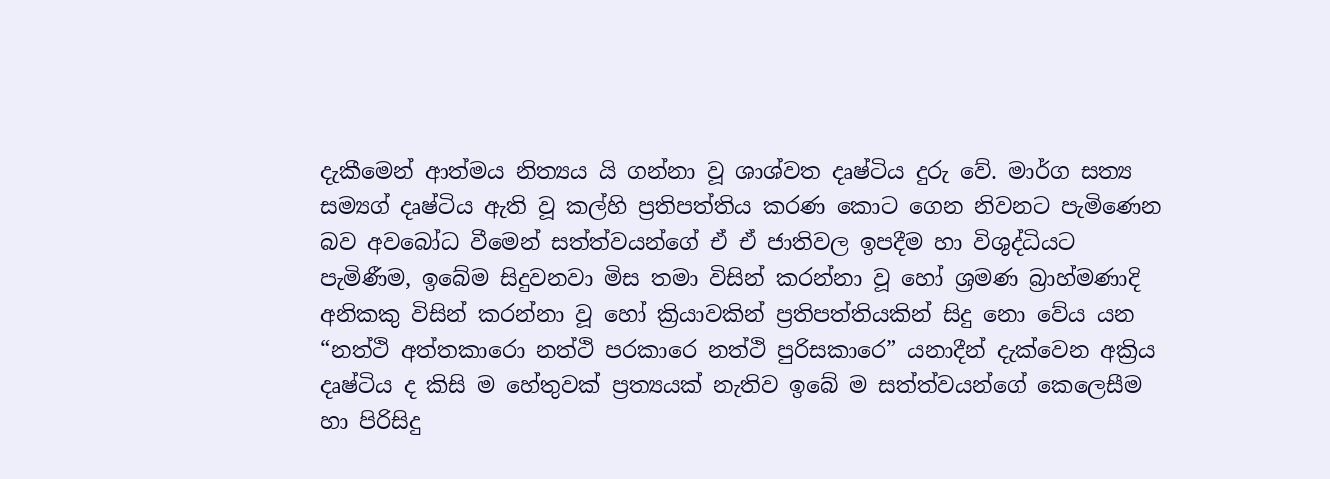දැකීමෙන් ආත්මය නිත්‍යය යි ගන්නා වූ ශාශ්වත දෘෂ්ටිය දුරු වේ. මාර්ග සත්‍ය සම්‍යග් දෘෂ්ටිය ඇති වූ කල්හි ප්‍ර‍තිපත්තිය කරණ කොට ගෙන නිවනට පැමිණෙන බව අවබෝධ වීමෙන් සත්ත්වයන්ගේ ඒ ඒ ජාතිවල ඉපදීම හා විශුද්ධියට පැමිණීම, ඉබේම සිදුවනවා මිස තමා විසින් කරන්නා වූ හෝ ශ්‍ර‍මණ බ්‍රාහ්මණාදි අනිකකු විසින් කරන්නා වූ හෝ ක්‍රියාවකින් ප්‍ර‍තිපත්තියකින් සිදු නො වේය යන “නත්ථි අත්තකාරො නත්ථි පරකාරෙ නත්ථි පුරිසකාරෙ” යනාදීන් දැක්වෙන අක්‍රිය දෘෂ්ටිය ද කිසි ම හේතුවක් ප්‍ර‍ත්‍යයක් නැතිව ඉබේ ම සත්ත්වයන්ගේ කෙලෙසීම හා පිරිසිදු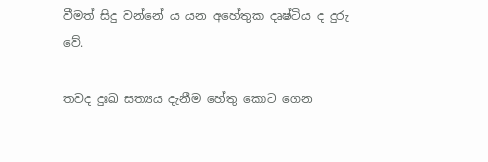වීමත් සිදු වන්නේ ය යන අහේතුක දෘෂ්ටිය ද දුරු වේ.

තවද දුඃඛ සත්‍යය දැනීම හේතු කොට ගෙන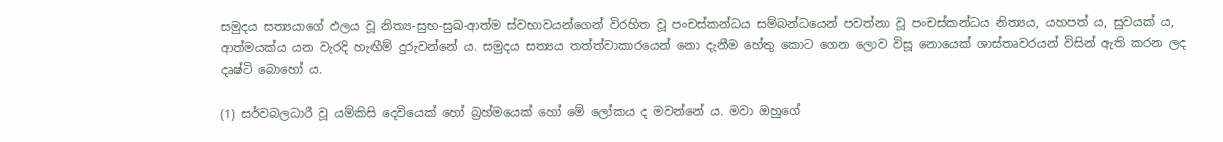සමුදය සත්‍යයාගේ ඵලය වූ නිත්‍ය-සුභ-සුඛ-ආත්ම ස්වභාවයන්ගෙන් විරහිත වූ පංචස්කන්ධය සම්බන්ධයෙන් පවත්නා වූ පංචස්කන්ධය නිත්‍යය, යහපත් ය, සුවයක් ය, ආත්මයක්ය යන වැරදි හැඟීම් දුරුවන්නේ ය. සමුදය සත්‍යය තත්ත්වාකාරයෙන් නො දැනීම හේතු කොට ගෙන ලොව විසූ නොයෙක් ශාස්තෘවරයන් විසින් ඇති කරන ලද දෘෂ්ටි බොහෝ ය.

(1) සර්වබලධාරී වූ යම්කිසි දෙවියෙක් හෝ බ්‍ර‍හ්මයෙක් හෝ මේ ලෝකය ද මවන්නේ ය. මවා ඔහුගේ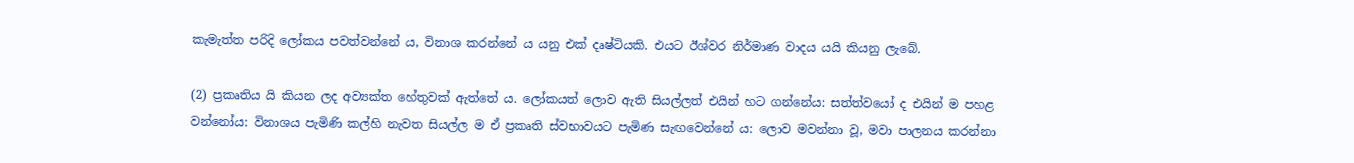කැමැත්ත පරිදි ලෝකය පවත්වන්නේ ය, විනාශ කරන්නේ ය යනු එක් දෘෂ්ටියකි. එයට ඊශ්වර නිර්මාණ වාදය යයි කියනු ලැබේ.

(2) ප්‍ර‍කෘතිය යි කියන ලද අව්‍යක්ත හේතුවක් ඇත්තේ ය. ලෝකයත් ලොව ඇති සියල්ලත් එයින් හට ගන්නේය: සත්ත්වයෝ ද එයින් ම පහළ වන්නෝය: විනාශය පැමිණි කල්හි නැවත සියල්ල ම ඒ ප්‍ර‍කෘති ස්වභාවයට පැමිණ සැඟවෙන්නේ ය: ලොව මවන්නා වූ, මවා පාලනය කරන්නා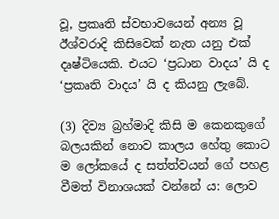වූ, ප්‍ර‍කෘති ස්වභාවයෙන් අන්‍ය වූ ඊශ්වරාදි කිසිවෙක් නැත යනු එක් දෘෂ්ටියෙකි. එයට ‘ප්‍ර‍ධාන වාදය’ යි ද ‘ප්‍ර‍කෘති වාදය’ යි ද කියනු ලැබේ.

(3) දිව්‍ය බ්‍ර‍හ්මාදි කිසි ම කෙනකුගේ බලයකින් නොව කාලය හේතු කොට ම ලෝකයේ ද සත්ත්වයන් ගේ පහළ වීමත් විනාශයක් වන්නේ ය: ලොව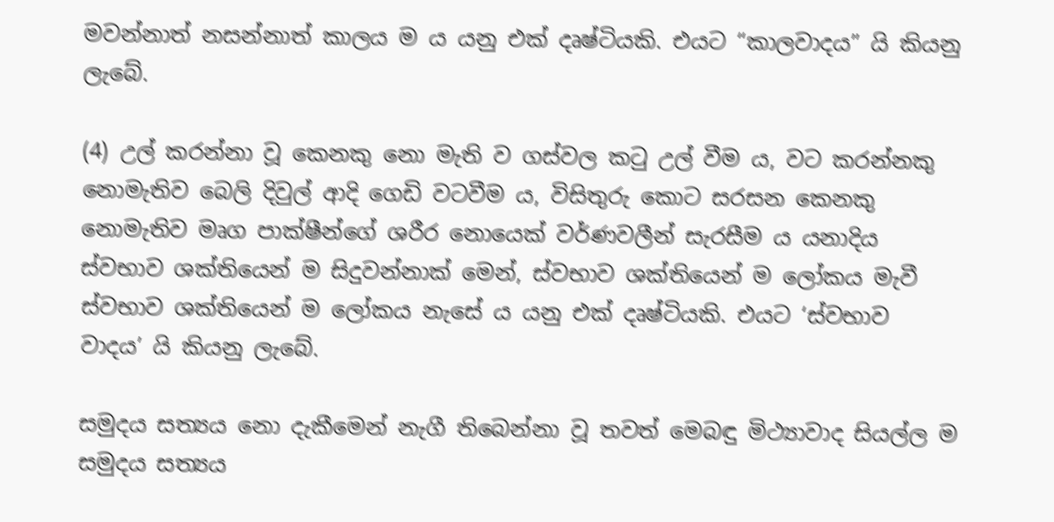මවන්නාත් නසන්නාත් කාලය ම ය යනු එක් දෘෂ්ටියකි. එයට “කාලවාදය” යි කියනු ලැබේ.

(4) උල් කරන්නා වූ කෙනකු නො මැති ව ගස්වල කටු උල් වීම ය, වට කරන්නකු නොමැතිව බෙලි දිවුල් ආදි ගෙඩි වටවීම ය, විසිතුරු කොට සරසන කෙනකු නොමැතිව මෘග පාක්ෂීන්ගේ ශරීර නොයෙක් වර්ණවලීන් සැරසීම ය යනාදිය ස්වභාව ශක්තියෙන් ම සිදුවන්නාක් මෙන්, ස්වභාව ශක්තියෙන් ම ලෝකය මැවී ස්වභාව ශක්තියෙන් ම ලෝකය නැසේ ය යනු එක් දෘෂ්ටියකි. එයට ‘ස්වභාව වාදය’ යි කියනු ලැබේ.

සමුදය සත්‍යය නො දැකීමෙන් නැගී තිබෙන්නා වූ තවත් මෙබඳු මිථ්‍යාවාද සියල්ල ම සමුදය සත්‍යය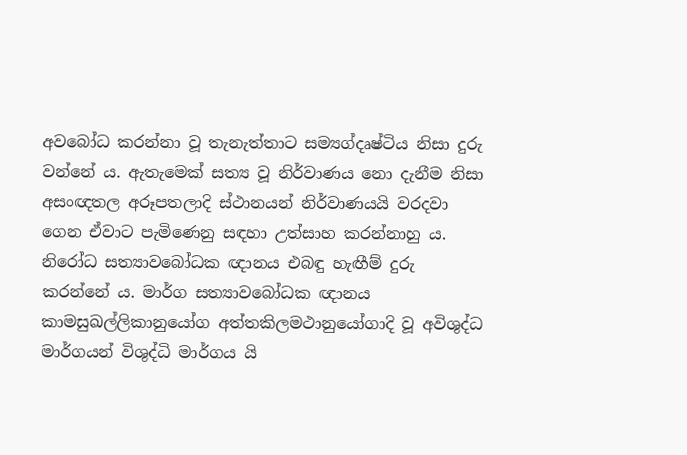අවබෝධ කරන්නා වූ තැනැත්තාට සම්‍යග්දෘෂ්ටිය නිසා දුරු වන්නේ ය. ඇතැමෙක් සත්‍ය වූ නිර්වාණය නො දැනීම නිසා අසංඥතල අරූපතලාදි ස්ථානයන් නිර්වාණයයි වරදවා ගෙන ඒවාට පැමිණෙනු සඳහා උත්සාහ කරන්නාහු ය. නිරෝධ සත්‍යාවබෝධක ඥානය එබඳු හැඟීම් දුරු කරන්නේ ය. මාර්ග සත්‍යාවබෝධක ඥානය කාමසුඛල්ලිකානුයෝග අත්තකිලමථානුයෝගාදි වූ අවිශුද්ධ මාර්ගයන් විශුද්ධි මාර්ගය යි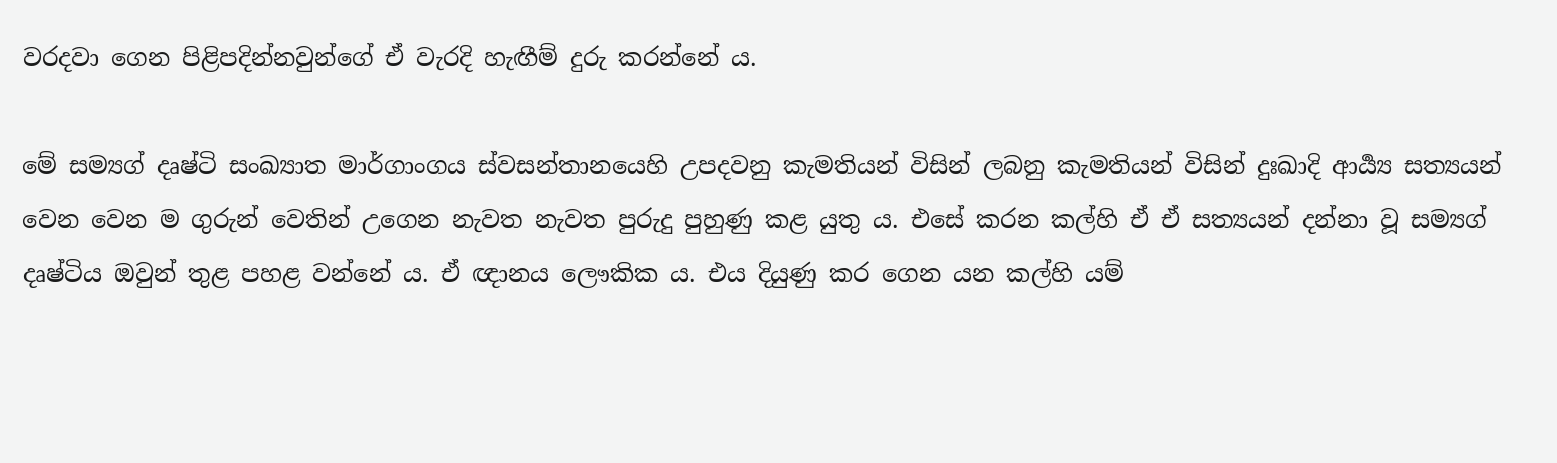වරදවා ගෙන පිළිපදින්නවුන්ගේ ඒ වැරදි හැඟීම් දුරු කරන්නේ ය.

මේ සම්‍යග් දෘෂ්ටි සංඛ්‍යාත මාර්ගාංගය ස්වසන්තානයෙහි උපදවනු කැමතියන් විසින් ලබනු කැමතියන් විසින් දුඃඛාදි ආර්‍ය්‍ය සත්‍යයන් වෙන වෙන ම ගුරුන් වෙතින් උගෙන නැවත නැවත පුරුදු පුහුණු කළ යුතු ය. එසේ කරන කල්හි ඒ ඒ සත්‍යයන් දන්නා වූ සම්‍යග් දෘෂ්ටිය ඔවුන් තුළ පහළ වන්නේ ය. ඒ ඥානය ලෞකික ය. එය දියුණු කර ගෙන යන කල්හි යම්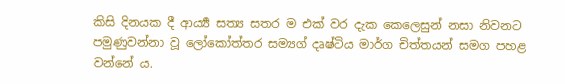කිසි දිනයක දී ආර්‍ය්‍ය සත්‍ය සතර ම එක් වර දැක කෙලෙසුන් නසා නිවනට පමුණුවන්නා වූ ලෝකෝත්තර සම්‍යග් දෘෂ්ටිය මාර්ග චිත්තයන් සමග පහළ වන්නේ ය.